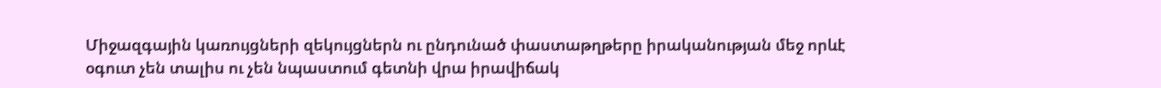Միջազգային կառույցների զեկույցներն ու ընդունած փաստաթղթերը իրականության մեջ որևէ օգուտ չեն տալիս ու չեն նպաստում գետնի վրա իրավիճակ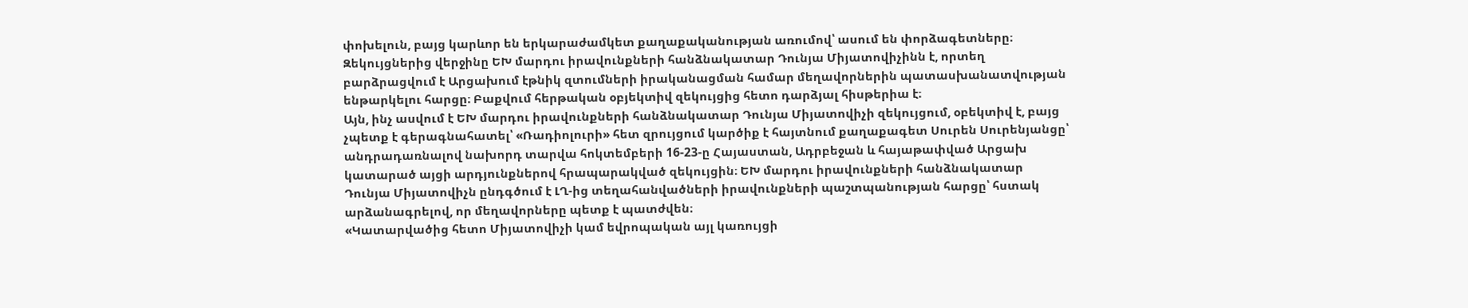փոխելուն, բայց կարևոր են երկարաժամկետ քաղաքականության առումով՝ ասում են փորձագետները։ Զեկույցներից վերջինը ԵԽ մարդու իրավունքների հանձնակատար Դունյա Միյատովիչինն է, որտեղ բարձրացվում է Արցախում էթնիկ զտումների իրականացման համար մեղավորներին պատասխանատվության ենթարկելու հարցը։ Բաքվում հերթական օբյեկտիվ զեկույցից հետո դարձյալ հիսթերիա է։
Այն, ինչ ասվում է ԵԽ մարդու իրավունքների հանձնակատար Դունյա Միյատովիչի զեկույցում, օբեկտիվ է, բայց չպետք է գերագնահատել՝ «Ռադիոլուրի» հետ զրույցում կարծիք է հայտնում քաղաքագետ Սուրեն Սուրենյանցը՝ անդրադառնալով նախորդ տարվա հոկտեմբերի 16-23-ը Հայաստան, Ադրբեջան և հայաթափված Արցախ կատարած այցի արդյունքներով հրապարակված զեկույցին։ ԵԽ մարդու իրավունքների հանձնակատար Դունյա Միյատովիչն ընդգծում է ԼՂ-ից տեղահանվածների իրավունքների պաշտպանության հարցը՝ հստակ արձանագրելով, որ մեղավորները պետք է պատժվեն։
«Կատարվածից հետո Միյատովիչի կամ եվրոպական այլ կառույցի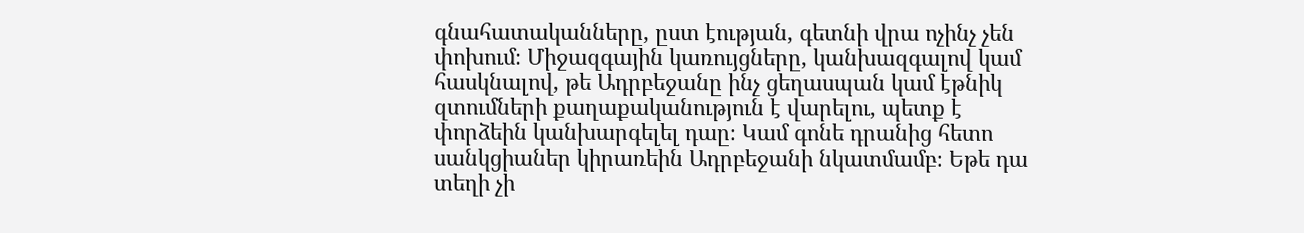գնահատականները, ըստ էության, գետնի վրա ոչինչ չեն փոխում։ Միջազգային կառույցները, կանխազգալով կամ հասկնալով, թե Ադրբեջանը ինչ ցեղասպան կամ էթնիկ զտումների քաղաքականություն է վարելու, պետք է փորձեին կանխարգելել դաը։ Կամ գոնե դրանից հետո սանկցիաներ կիրառեին Ադրբեջանի նկատմամբ։ Եթե դա տեղի չի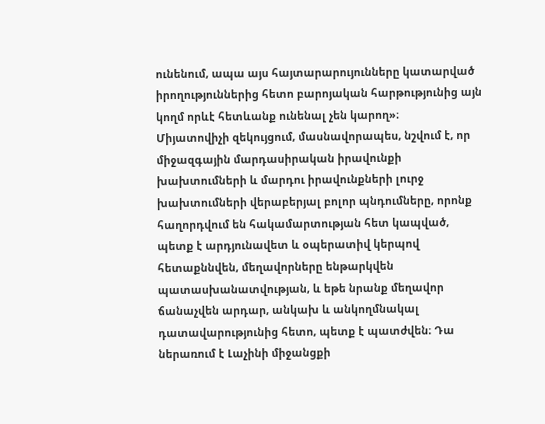ունենում, ապա այս հայտարարույունները կատարված իրողություններից հետո բարոյական հարթությունից այն կողմ որևէ հետևանք ունենալ չեն կարող»։
Միյատովիչի զեկույցում, մասնավորապես, նշվում է, որ միջազգային մարդասիրական իրավունքի խախտումների և մարդու իրավունքների լուրջ խախտումների վերաբերյալ բոլոր պնդումները, որոնք հաղորդվում են հակամարտության հետ կապված, պետք է արդյունավետ և օպերատիվ կերպով հետաքննվեն, մեղավորները ենթարկվեն պատասխանատվության, և եթե նրանք մեղավոր ճանաչվեն արդար, անկախ և անկողմնակալ դատավարությունից հետո, պետք է պատժվեն։ Դա ներառում է Լաչինի միջանցքի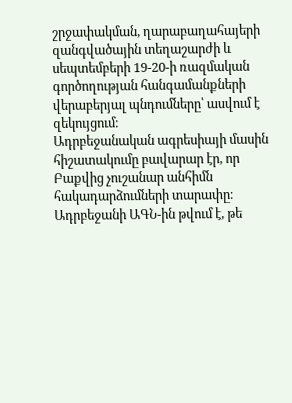շրջափակման, ղարաբաղահայերի զանգվածային տեղաշարժի և սեպտեմբերի 19-20-ի ռազմական գործողության հանգամանքների վերաբերյալ պնդումները՝ ասվում է զեկույցում։
Ադրբեջանական ագրեսիայի մասին հիշատակումը բավարար էր, որ Բաքվից չուշանար անհիմն հակադարձումների տարափը։
Ադրբեջանի ԱԳՆ-ին թվում է, թե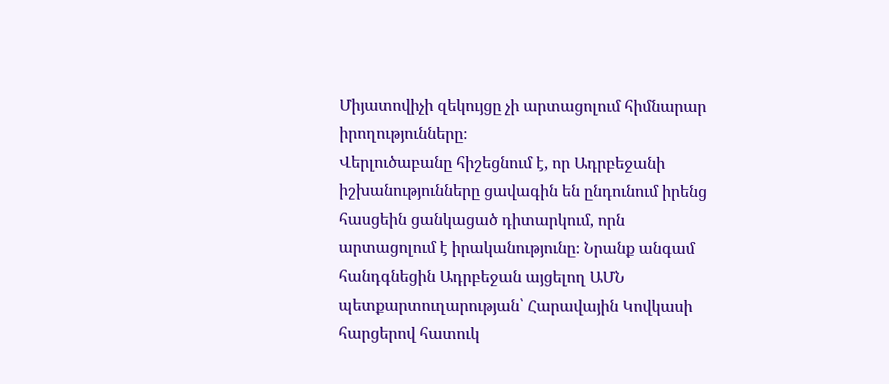Միյատովիչի զեկույցը չի արտացոլում հիմնարար իրողությունները։
Վերլուծաբանը հիշեցնում է, որ Ադրբեջանի իշխանությունները ցավագին են ընդունում իրենց հասցեին ցանկացած դիտարկում, որն արտացոլում է իրականությունը։ Նրանք անգամ հանդգնեցին Ադրբեջան այցելող ԱՄՆ պետքարտուղարության՝ Հարավային Կովկասի հարցերով հատուկ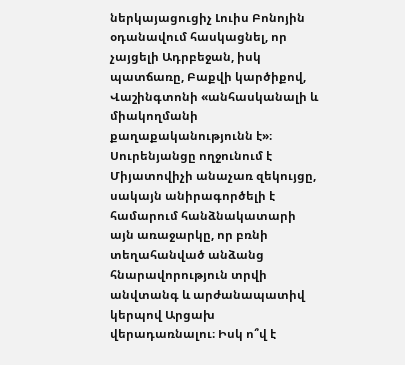ներկայացուցիչ Լուիս Բոնոյին օդանավում հասկացնել, որ չայցելի Ադրբեջան, իսկ պատճառը, Բաքվի կարծիքով, Վաշինգտոնի «անհասկանալի և միակողմանի քաղաքականությունն է»։
Սուրենյանցը ողջունում է Միյատովիչի անաչառ զեկույցը, սակայն անիրագործելի է համարում հանձնակատարի այն առաջարկը, որ բռնի տեղահանված անձանց հնարավորություն տրվի անվտանգ և արժանապատիվ կերպով Արցախ վերադառնալու։ Իսկ ո՞վ է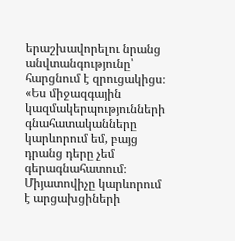երաշխավորելու նրանց անվտանգությունը՝ հարցնում է զրուցակիցս։
«Ես միջազգային կազմակերպությունների գնահատականները կարևորում եմ, բայց դրանց դերը չեմ գերագնահատում։ Միյատովիչը կարևորում է արցախցիների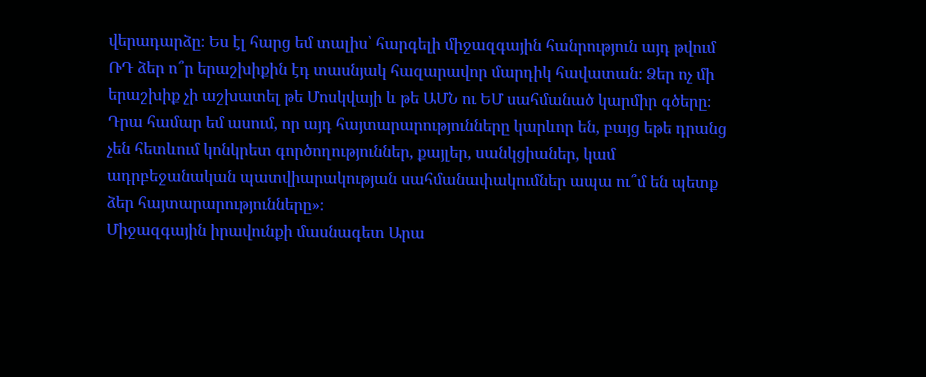վերադարձը։ Ես էլ հարց եմ տալիս՝ հարգելի միջազգային հանրություն այդ թվում ՌԴ ձեր ո՞ր երաշխիքին էդ տասնյակ հազարավոր մարդիկ հավատան։ Ձեր ոչ մի երաշխիք չի աշխատել թե Մոսկվայի և թե ԱՄՆ ու ԵՄ սահմանած կարմիր գծերը։ Դրա համար եմ ասում, որ այդ հայտարարությունները կարևոր են, բայց եթե դրանց չեն հետևում կոնկրետ գործողություններ, քայլեր, սանկցիաներ, կամ ադրբեջանական պատվիարակության սահմանափակումներ ապա ու՞մ են պետք ձեր հայտարարությունները»։
Միջազգային իրավունքի մասնագետ Արա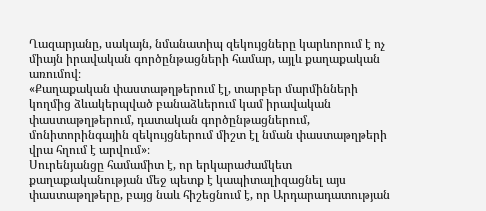Ղազարյանը, սակայն, նմանատիպ զեկույցները կարևորում է ոչ միայն իրավական գործընթացների համար, այլև քաղաքական առումով։
«Քաղաքական փաստաթղթերում էլ, տարբեր մարմինների կողմից ձևակերպված բանաձևերում կամ իրավական փաստաթղթերում, դատական գործընթացներում, մոնիտորինգային զեկույցներում միշտ էլ նման փաստաթղթերի վրա հղում է արվում»։
Սուրենյանցը համամիտ է, որ երկարաժամկետ քաղաքականության մեջ պետք է կապիտալիզացնել այս փաստաթղթերը, բայց նաև հիշեցնում է, որ Արդարադատության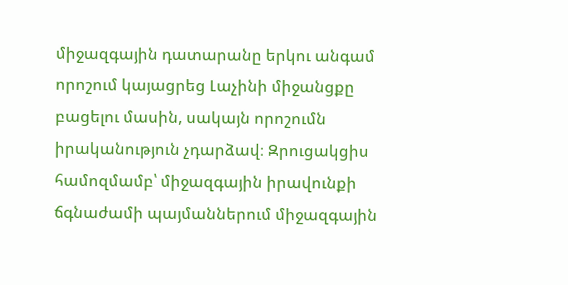միջազգային դատարանը երկու անգամ որոշում կայացրեց Լաչինի միջանցքը բացելու մասին, սակայն որոշումն իրականություն չդարձավ։ Զրուցակցիս համոզմամբ՝ միջազգային իրավունքի ճգնաժամի պայմաններում միջազգային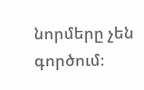նորմերը չեն գործում։